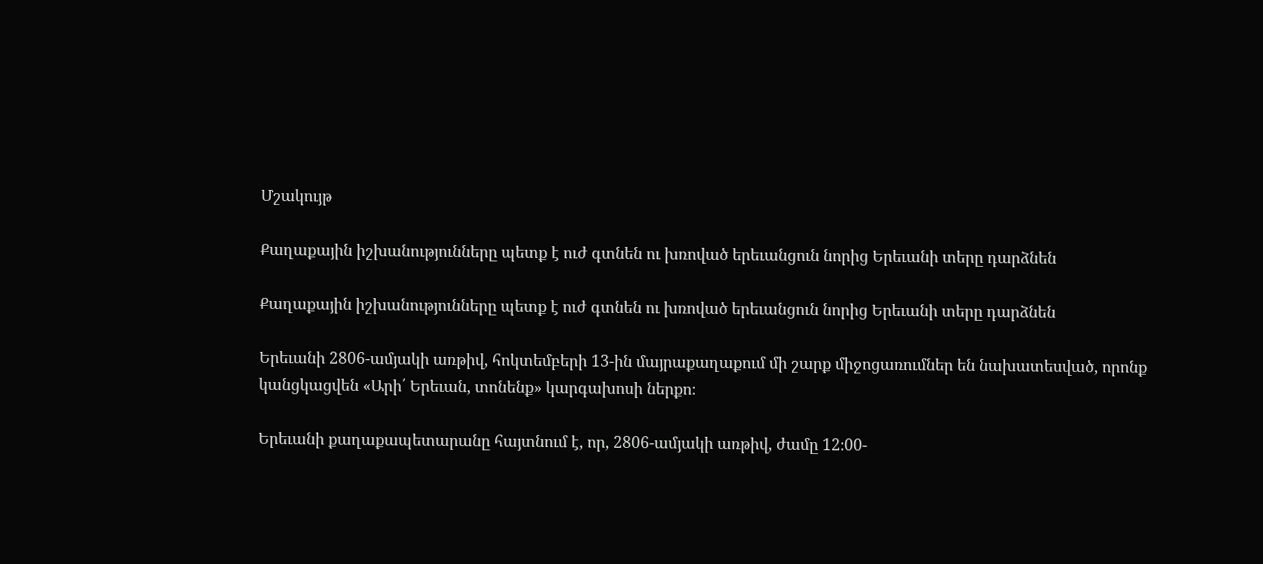Մշակույթ

Քաղաքային իշխանությունները պետք է ուժ գտնեն ու խռոված երեւանցուն նորից Երեւանի տերը դարձնեն

Քաղաքային իշխանությունները պետք է ուժ գտնեն ու խռոված երեւանցուն նորից Երեւանի տերը դարձնեն

Երեւանի 2806-ամյակի առթիվ, հոկտեմբերի 13-ին մայրաքաղաքում մի շարք միջոցառումներ են նախատեսված, որոնք կանցկացվեն «Արի՛ Երեւան, տոնենք» կարգախոսի ներքո։

Երեւանի քաղաքապետարանը հայտնում է, որ, 2806-ամյակի առթիվ, ժամը 12։00-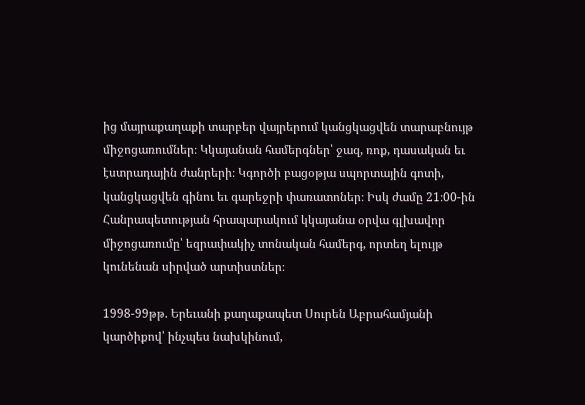ից մայրաքաղաքի տարբեր վայրերում կանցկացվեն տարաբնույթ միջոցառումներ։ Կկայանան համերգներ՝ ջազ, ռոք, դասական եւ էստրադային ժանրերի։ Կգործի բացօթյա սպորտային գոտի, կանցկացվեն գինու եւ գարեջրի փառատոներ։ Իսկ ժամը 21։00-ին Հանրապետության հրապարակում կկայանա օրվա գլխավոր միջոցառումը՝ եզրափակիչ տոնական համերգ, որտեղ ելույթ կունենան սիրված արտիստներ։

1998-99թթ. Երեւանի քաղաքապետ Սուրեն Աբրահամյանի կարծիքով՝ ինչպես նախկինում,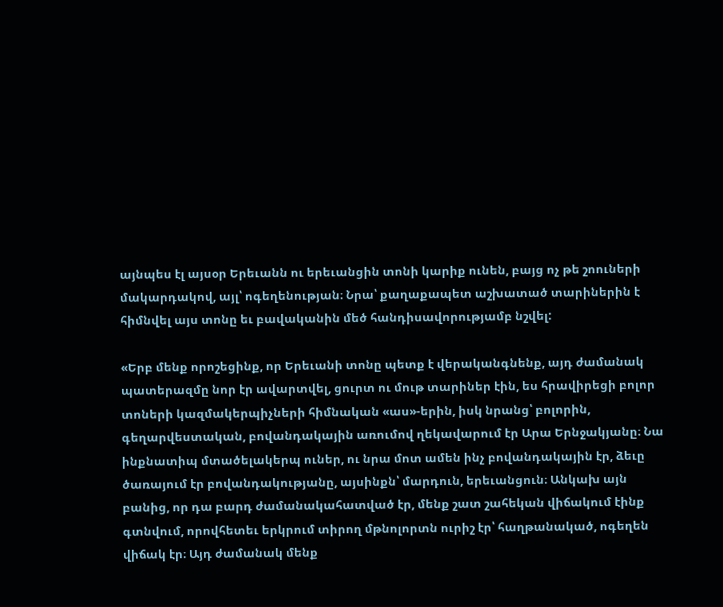այնպես էլ այսօր Երեւանն ու երեւանցին տոնի կարիք ունեն, բայց ոչ թե շոուների մակարդակով, այլ՝ ոգեղենության։ Նրա՝ քաղաքապետ աշխատած տարիներին է հիմնվել այս տոնը եւ բավականին մեծ հանդիսավորությամբ նշվել:

«Երբ մենք որոշեցինք, որ Երեւանի տոնը պետք է վերականգնենք, այդ ժամանակ պատերազմը նոր էր ավարտվել, ցուրտ ու մութ տարիներ էին, ես հրավիրեցի բոլոր տոների կազմակերպիչների հիմնական «աս»-երին, իսկ նրանց՝ բոլորին, գեղարվեստական, բովանդակային առումով ղեկավարում էր Արա Երնջակյանը։ Նա ինքնատիպ մտածելակերպ ուներ, ու նրա մոտ ամեն ինչ բովանդակային էր, ձեւը ծառայում էր բովանդակությանը, այսինքն՝ մարդուն, երեւանցուն։ Անկախ այն բանից, որ դա բարդ ժամանակահատված էր, մենք շատ շահեկան վիճակում էինք գտնվում, որովհետեւ երկրում տիրող մթնոլորտն ուրիշ էր՝ հաղթանակած, ոգեղեն վիճակ էր։ Այդ ժամանակ մենք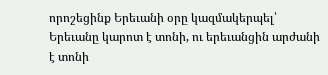որոշեցինք Երեւանի օրը կազմակերպել՝ Երեւանը կարոտ է տոնի, ու երեւանցին արժանի է տոնի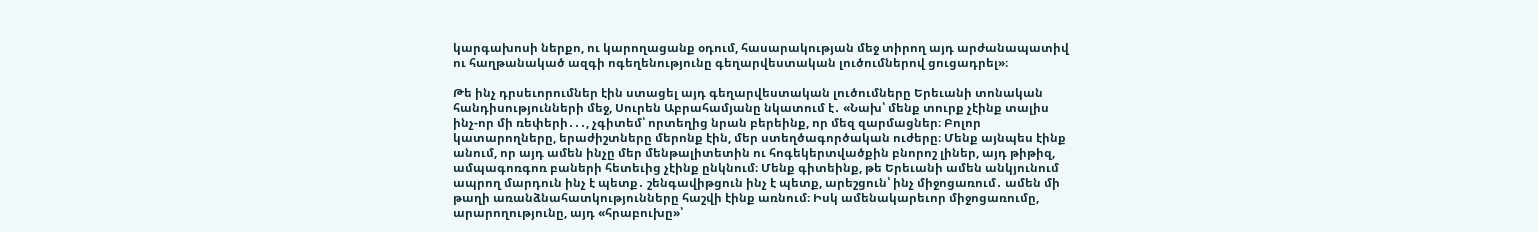կարգախոսի ներքո, ու կարողացանք օդում, հասարակության մեջ տիրող այդ արժանապատիվ ու հաղթանակած ազգի ոգեղենությունը գեղարվեստական լուծումներով ցուցադրել»։

Թե ինչ դրսեւորումներ էին ստացել այդ գեղարվեստական լուծումները Երեւանի տոնական հանդիսությունների մեջ, Սուրեն Աբրահամյանը նկատում է․ «Նախ՝ մենք տուրք չէինք տալիս ինչ-որ մի ռեփերի․․․, չգիտեմ՝ որտեղից նրան բերեինք, որ մեզ զարմացներ։ Բոլոր կատարողները, երաժիշտները մերոնք էին, մեր ստեղծագործական ուժերը։ Մենք այնպես էինք անում, որ այդ ամեն ինչը մեր մենթալիտետին ու հոգեկերտվածքին բնորոշ լիներ, այդ թիթիզ, ամպագոռգոռ բաների հետեւից չէինք ընկնում։ Մենք գիտեինք, թե Երեւանի ամեն անկյունում ապրող մարդուն ինչ է պետք․ շենգավիթցուն ինչ է պետք, արեշցուն՝ ինչ միջոցառում․ ամեն մի թաղի առանձնահատկությունները հաշվի էինք առնում։ Իսկ ամենակարեւոր միջոցառումը, արարողությունը, այդ «հրաբուխը»՝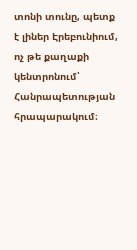տոնի տունը, պետք է լիներ Էրեբունիում, ոչ թե քաղաքի կենտրոնում՝ Հանրապետության հրապարակում։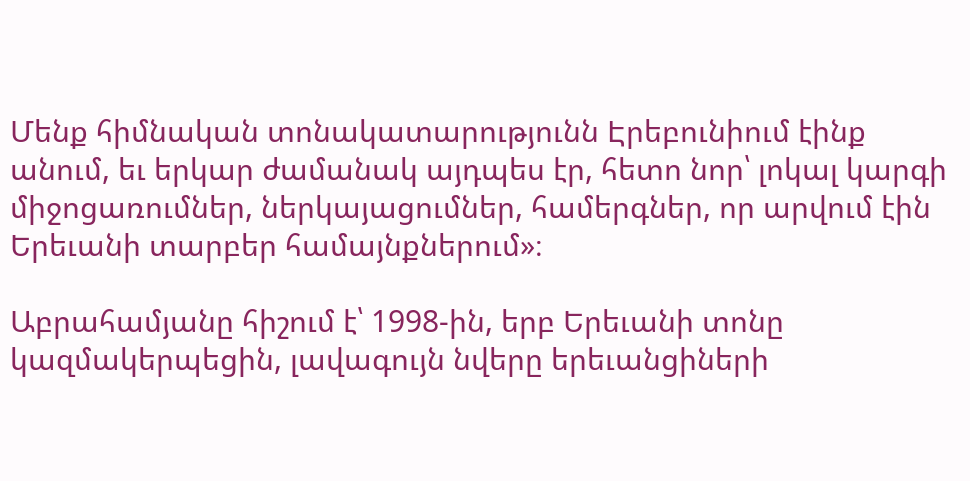Մենք հիմնական տոնակատարությունն Էրեբունիում էինք անում, եւ երկար ժամանակ այդպես էր, հետո նոր՝ լոկալ կարգի միջոցառումներ, ներկայացումներ, համերգներ, որ արվում էին Երեւանի տարբեր համայնքներում»։

Աբրահամյանը հիշում է՝ 1998-ին, երբ Երեւանի տոնը կազմակերպեցին, լավագույն նվերը երեւանցիների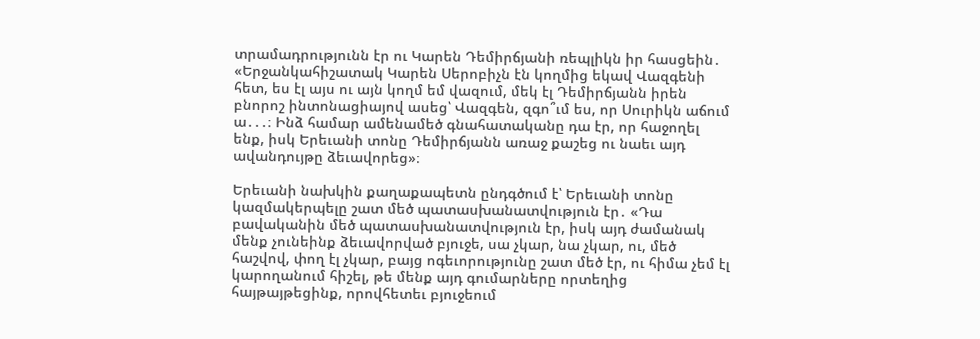տրամադրությունն էր ու Կարեն Դեմիրճյանի ռեպլիկն իր հասցեին․ «Երջանկահիշատակ Կարեն Սերոբիչն էն կողմից եկավ Վազգենի հետ, ես էլ այս ու այն կողմ եմ վազում, մեկ էլ Դեմիրճյանն իրեն բնորոշ ինտոնացիայով ասեց՝ Վազգեն, զգո՞ւմ ես, որ Սուրիկն աճում ա․․․։ Ինձ համար ամենամեծ գնահատականը դա էր, որ հաջողել ենք, իսկ Երեւանի տոնը Դեմիրճյանն առաջ քաշեց ու նաեւ այդ ավանդույթը ձեւավորեց»։

Երեւանի նախկին քաղաքապետն ընդգծում է՝ Երեւանի տոնը կազմակերպելը շատ մեծ պատասխանատվություն էր․ «Դա բավականին մեծ պատասխանատվություն էր, իսկ այդ ժամանակ մենք չունեինք ձեւավորված բյուջե, սա չկար, նա չկար, ու, մեծ հաշվով, փող էլ չկար, բայց ոգեւորությունը շատ մեծ էր, ու հիմա չեմ էլ կարողանում հիշել, թե մենք այդ գումարները որտեղից հայթայթեցինք, որովհետեւ բյուջեում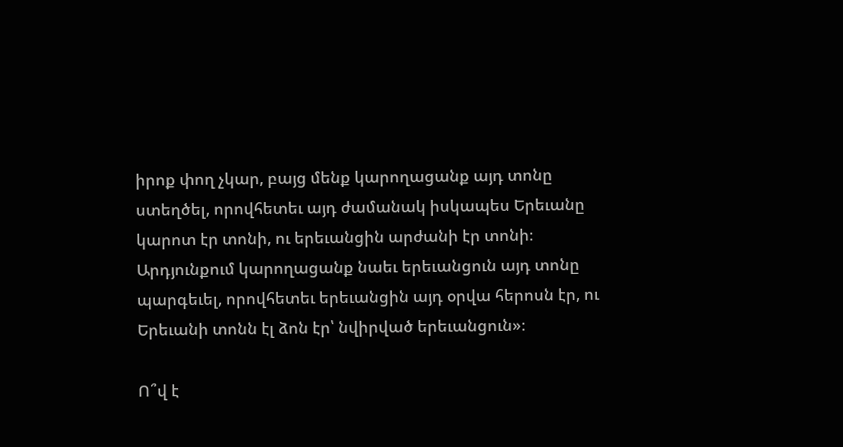իրոք փող չկար, բայց մենք կարողացանք այդ տոնը ստեղծել, որովհետեւ այդ ժամանակ իսկապես Երեւանը կարոտ էր տոնի, ու երեւանցին արժանի էր տոնի։ Արդյունքում կարողացանք նաեւ երեւանցուն այդ տոնը պարգեւել, որովհետեւ երեւանցին այդ օրվա հերոսն էր, ու Երեւանի տոնն էլ ձոն էր՝ նվիրված երեւանցուն»։

Ո՞վ է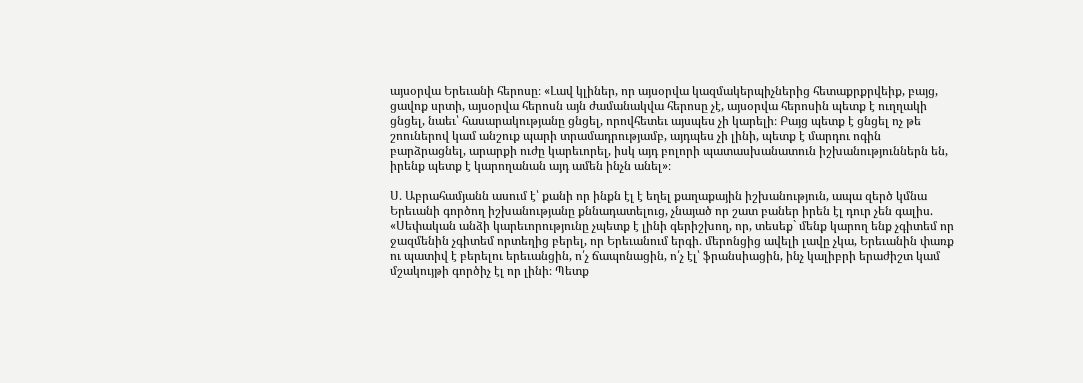այսօրվա Երեւանի հերոսը։ «Լավ կլիներ, որ այսօրվա կազմակերպիչներից հետաքրքրվեիք, բայց, ցավոք սրտի, այսօրվա հերոսն այն ժամանակվա հերոսը չէ, այսօրվա հերոսին պետք է ուղղակի ցնցել, նաեւ՝ հասարակությանը ցնցել, որովհետեւ այսպես չի կարելի։ Բայց պետք է ցնցել ոչ թե շոուներով կամ անշուք պարի տրամադրությամբ, այդպես չի լինի, պետք է մարդու ոգին բարձրացնել, արարքի ուժը կարեւորել, իսկ այդ բոլորի պատասխանատուն իշխանություններն են, իրենք պետք է կարողանան այդ ամեն ինչն անել»։

Ս․ Աբրահամյանն ասում է՝ քանի որ ինքն էլ է եղել քաղաքային իշխանություն, ապա զերծ կմնա Երեւանի գործող իշխանությանը քննադատելուց, չնայած որ շատ բաներ իրեն էլ դուր չեն գալիս.  «Սեփական անձի կարեւորությունը չպետք է լինի գերիշխող, որ, տեսեք` մենք կարող ենք չգիտեմ որ ջազմենին չգիտեմ որտեղից բերել, որ Երեւանում երգի․ մերոնցից ավելի լավը չկա, Երեւանին փառք ու պատիվ է բերելու երեւանցին, ո՛չ ճապոնացին, ո՛չ էլ՝ ֆրանսիացին, ինչ կալիբրի երաժիշտ կամ մշակույթի գործիչ էլ որ լինի։ Պետք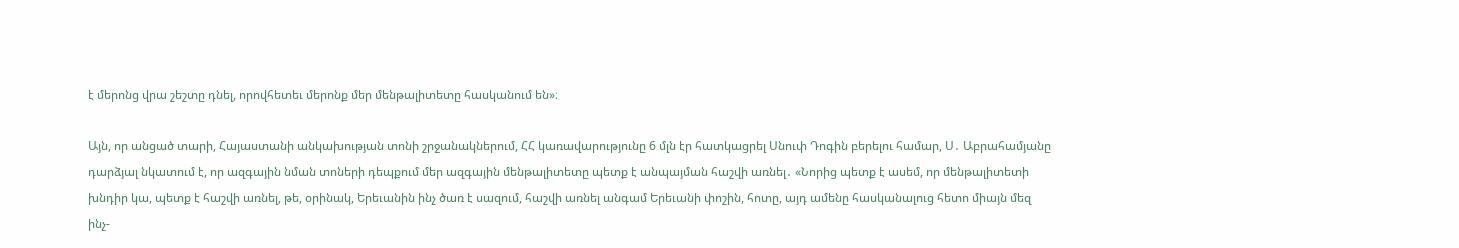է մերոնց վրա շեշտը դնել, որովհետեւ մերոնք մեր մենթալիտետը հասկանում են»։

Այն, որ անցած տարի, Հայաստանի անկախության տոնի շրջանակներում, ՀՀ կառավարությունը 6 մլն էր հատկացրել Սնուփ Դոգին բերելու համար, Ս․ Աբրահամյանը դարձյալ նկատում է, որ ազգային նման տոների դեպքում մեր ազգային մենթալիտետը պետք է անպայման հաշվի առնել․ «Նորից պետք է ասեմ, որ մենթալիտետի խնդիր կա, պետք է հաշվի առնել, թե, օրինակ, Երեւանին ինչ ծառ է սազում, հաշվի առնել անգամ Երեւանի փոշին, հոտը, այդ ամենը հասկանալուց հետո միայն մեզ ինչ-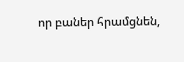որ բաներ հրամցնեն,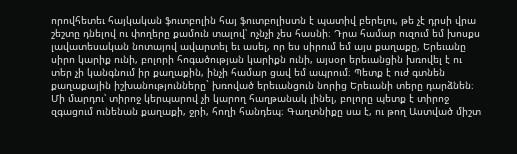որովհետեւ հայկական ֆուտբոլին հայ ֆուտբոլիստն է պատիվ բերելու, թե չէ դրսի վրա շեշտը դնելով ու փողերը քամուն տալով՝ ոչնչի չես հասնի։ Դրա համար ուզում եմ խոսքս լավատեսական նոտայով ավարտել եւ ասել, որ ես սիրում եմ այս քաղաքը, Երեւանը սիրո կարիք ունի, բոլորի հոգածության կարիքն ունի, այսօր երեւանցին խռովել է ու տեր չի կանգնում իր քաղաքին, ինչի համար ցավ եմ ապրում։ Պետք է ուժ գտնեն քաղաքային իշխանությունները` խռոված երեւանցուն նորից Երեւանի տերը դարձնեն։ Մի մարդու՝ տիրոջ կերպարով չի կարող հաղթանակ լինել, բոլորը պետք է տիրոջ զգացում ունենան քաղաքի, ջրի, հողի հանդեպ։ Գաղտնիքը սա է, ու թող Աստված միշտ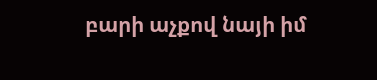բարի աչքով նայի իմ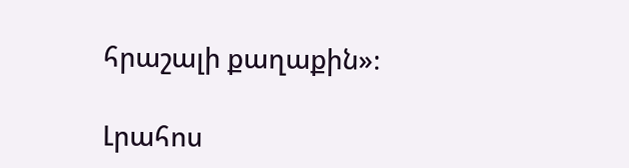հրաշալի քաղաքին»։

Լրահոս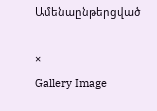Ամենաընթերցված

×
Gallery Image